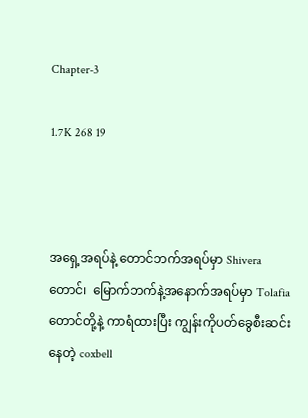Chapter-3

1.7K 268 19



အရှေ့အရပ်နဲ့ တောင်ဘက်အရပ်မှာ Shiveraတောင်၊  မြောက်ဘက်နဲ့အနောက်အရပ်မှာ Tolafiaတောင်တို့နဲ့ ကာရံထားပြီး ကျွန်းကိုပတ်ခွေစီးဆင်းနေတဲ့ coxbell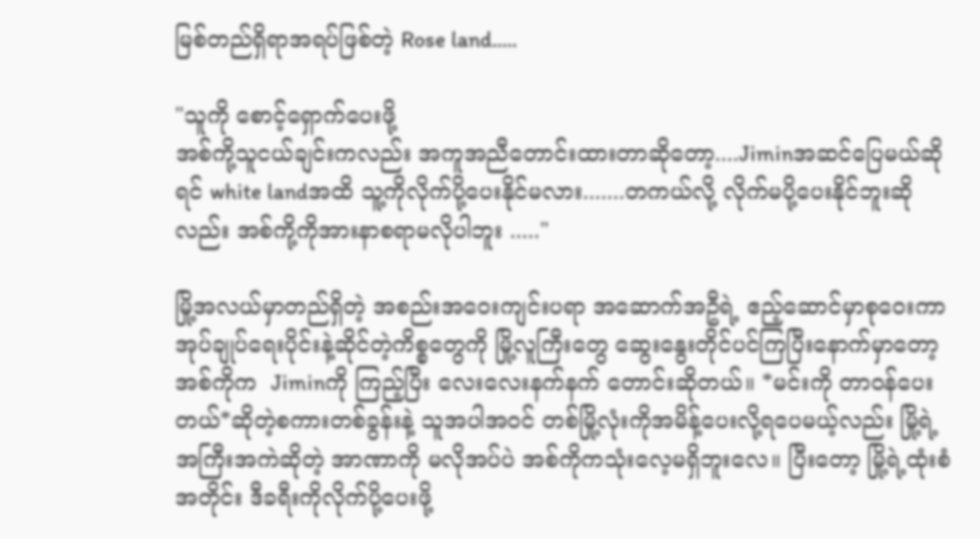မြစ်တည်ရှိရာအရပ်ဖြစ်တဲ့ Rose land.....

"သူကို စောင့်ရှောက်‌ပေးဖို့
အစ်ကို့သူငယ်ချင်းကလည်း အကူအညီတောင်းထားတာဆိုတော့....Jiminအဆင်ပြေမယ်ဆိုရင် white landအထိ သူ့ကိုလိုက်ပို့ပေးနိုင်မလား.......တကယ်လို့ လိုက်မပို့ပေးနိုင်ဘူးဆိုလည်း အစ်ကို့ကိုအားနာစရာမလိုပါဘူး ....."

မြို့အလယ်မှာတည်ရှိတဲ့ အစည်းအဝေးကျင်းပရာ အဆောက်အဦရဲ့ ဧည့်ဆောင်မှာစုဝေးကာ အုပ်ချုပ်ရေးပိုင်းနဲ့ဆိုင်တဲ့ကိစ္စတွေကို မြို့လူကြီးတွေ ဆွေးနွေးတိုင်ပင်ကြပြီးနောက်မှာတော့ အစ်ကိုက  Jiminကို ကြည့်ပြီး လေးလေးနက်နက်‌ တောင်းဆိုတယ်။ *မင်းကို တာဝန်ပေးတယ်*ဆိုတဲ့စကားတစ်ခွန်းနဲ့ သူအပါအဝင် တစ်မြို့လုံးကိုအမိန့်ပေးလို့ရပေမယ့်လည်း မြို့ရဲ့အကြီးအကဲဆိုတဲ့ အာဏာကို မလိုအပ်ပဲ အစ်ကိုကသုံးလေ့မရှိဘူးလေ။ ပြီးတော့ မြို့ရဲ့ထုံးစံအတိုင်း ဒီခရီးကိုလိုက်ပို့ပေးဖို့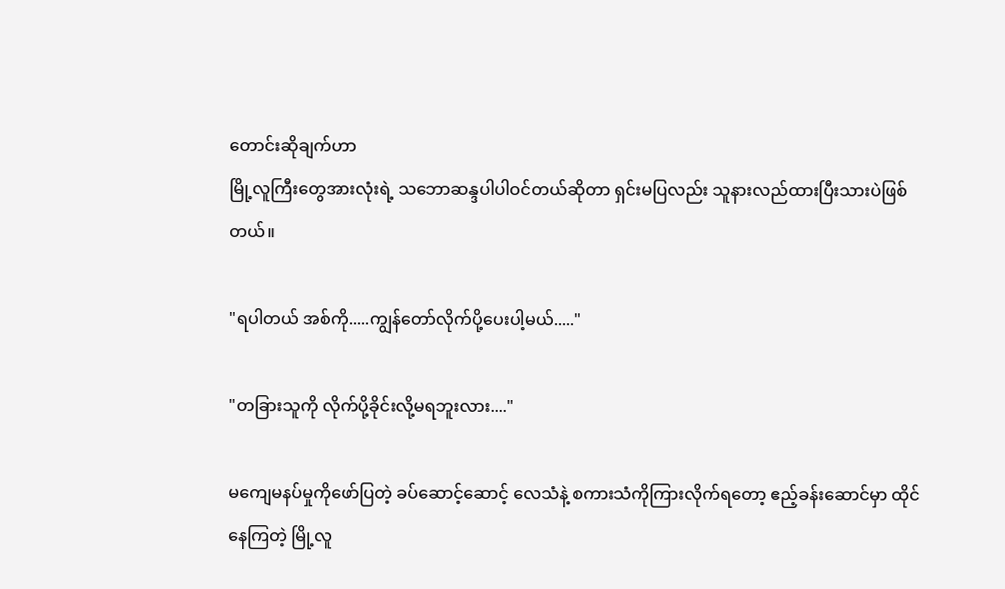တောင်းဆိုချက်ဟာ
မြို့လူကြီးတွေအားလုံးရဲ့ သဘောဆန္ဒပါပါဝင်တယ်ဆိုတာ ရှင်းမပြလည်း သူနားလည်ထားပြီးသားပဲဖြစ်တယ်။

"ရပါတယ် အစ်ကို.....ကျွန်တော်လိုက်ပို့ပေးပါ့မယ်....."

"တခြားသူကို လိုက်ပို့ခိုင်းလို့မရဘူးလား...."

မကျေမနပ်မှုကိုဖော်ပြတဲ့ ခပ်ဆောင့်ဆောင့် လေသံနဲ့ စကားသံကိုကြားလိုက်ရတော့ ဧည့်ခန်းဆောင်မှာ ထိုင်နေကြတဲ့ မြို့လူ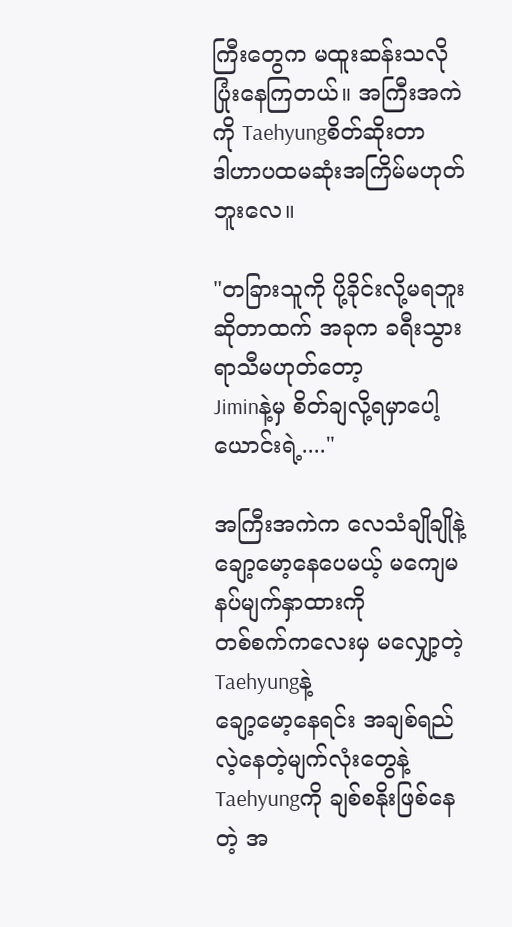ကြီးတွေက မထူးဆန်းသလိုပြုံးနေကြတယ်။ အကြီးအကဲကို Taehyungစိတ်ဆိုးတာ
ဒါဟာပထမဆုံးအကြိမ်မဟုတ်ဘူးလေ။

"တခြားသူကို ပို့ခိုင်းလို့မရဘူးဆိုတာထက် အခုက ခရီးသွားရာသီမဟုတ်တော့
Jiminနဲ့မှ စိတ်ချလို့ရမှာပေါ့ ယောင်းရဲ့...."

အကြီးအကဲက လေသံချိုချိုနဲ့ ချော့မော့နေပေမယ့် မကျေမနပ်မျက်နှာထားကို
တစ်စက်ကလေးမှ မလျှော့တဲ့Taehyungနဲ့
ချော့မော့နေရင်း အချစ်ရည်လဲ့နေတဲ့မျက်လုံးတွေနဲ့ Taehyungကို ချစ်စနိုးဖြစ်နေတဲ့ အ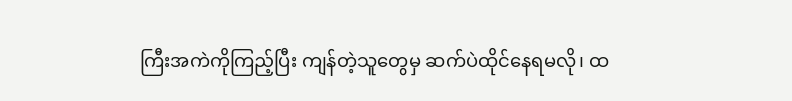ကြီးအကဲကိုကြည့်ပြီး ကျန်တဲ့သူတွေမှ ဆက်ပဲထိုင်နေရမလို၊ ထ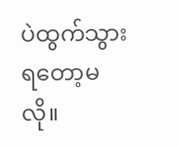ပဲထွက်သွားရတော့မလို။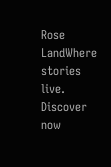Rose LandWhere stories live. Discover now